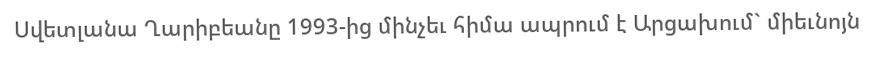Սվետլանա Ղարիբեանը 1993-ից մինչեւ հիմա ապրում է Արցախում` միեւնոյն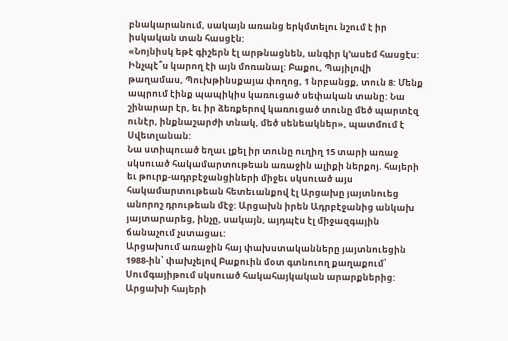բնակարանում, սակայն առանց երկմտելու նշում է իր իսկական տան հասցէն:
«Նոյնիսկ եթէ գիշերն էլ արթնացնեն, անգիր կ՚ասեմ հասցէս: Ինչպէ՞ս կարող էի այն մոռանալ: Բաքու, Պայիլովի թաղամաս, Պուխթինսքայա փողոց, 1 նրբանցք, տուն 8: Մենք ապրում էինք պապիկիս կառուցած սեփական տանը: Նա շինարար էր, եւ իր ձեռքերով կառուցած տունը մեծ պարտէզ ունէր, ինքնաշարժի տնակ, մեծ սենեակներ», պատմում է Սվետլանան:
Նա ստիպուած եղաւ լքել իր տունը ուղիղ 15 տարի առաջ սկսուած հակամարտութեան առաջին ալիքի ներքոյ. հայերի եւ թուրք-ադրբէջանցիների միջեւ սկսուած այս հակամարտութեան հետեւանքով էլ Արցախը յայտնուեց անորոշ դրութեան մէջ: Արցախն իրեն Ադրբէջանից անկախ յայտարարեց, ինչը, սակայն, այդպէս էլ միջազգային ճանաչում չստացաւ:
Արցախում առաջին հայ փախստականները յայտնուեցին 1988-ին՝ փախչելով Բաքուին մօտ գտնուող քաղաքում՝ Սումգայիթում սկսուած հակահայկական արարքներից: Արցախի հայերի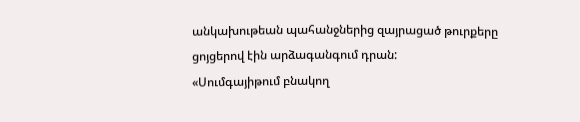անկախութեան պահանջներից զայրացած թուրքերը ցոյցերով էին արձագանգում դրան:
«Սումգայիթում բնակող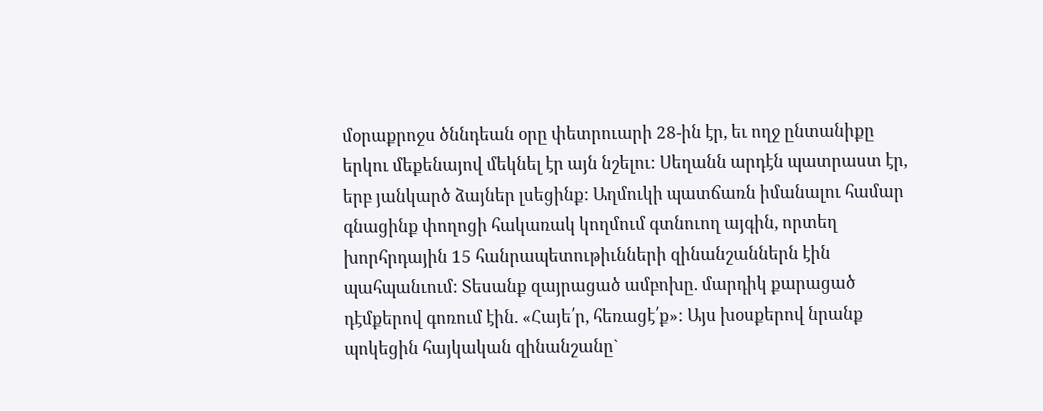մօրաքրոջս ծննդեան օրը փետրուարի 28-ին էր, եւ ողջ ընտանիքը երկու մեքենայով մեկնել էր այն նշելու: Սեղանն արդէն պատրաստ էր, երբ յանկարծ ձայներ լսեցինք: Աղմուկի պատճառն իմանալու համար գնացինք փողոցի հակառակ կողմում գտնուող այգին, որտեղ խորհրդային 15 հանրապետութիւնների զինանշաններն էին պահպանւում: Տեսանք զայրացած ամբոխը. մարդիկ քարացած դէմքերով գոռում էին. «Հայե՛ր, հեռացէ՛ք»: Այս խօսքերով նրանք պոկեցին հայկական զինանշանը`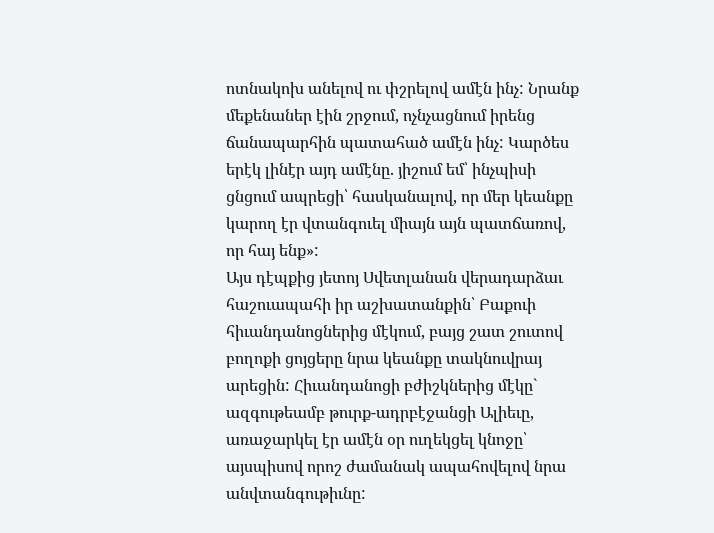ոտնակոխ անելով ու փշրելով ամէն ինչ: Նրանք մեքենաներ էին շրջում, ոչնչացնում իրենց ճանապարհին պատահած ամէն ինչ: Կարծես երէկ լինէր այդ ամէնը. յիշում եմ՝ ինչպիսի ցնցում ապրեցի՝ հասկանալով, որ մեր կեանքը կարող էր վտանգուել միայն այն պատճառով, որ հայ ենք»:
Այս դէպքից յետոյ Սվետլանան վերադարձաւ հաշուապահի իր աշխատանքին՝ Բաքուի հիւանդանոցներից մէկում, բայց շատ շուտով բողոքի ցոյցերը նրա կեանքը տակնուվրայ արեցին: Հիւանդանոցի բժիշկներից մէկը` ազգութեամբ թուրք-ադրբէջանցի Ալիեւը, առաջարկել էր ամէն օր ուղեկցել կնոջը՝ այսպիսով որոշ ժամանակ ապահովելով նրա անվտանգութիւնը: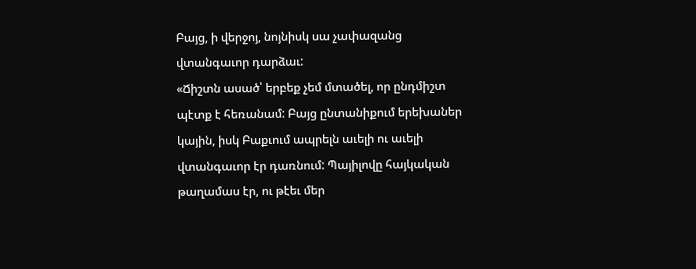Բայց, ի վերջոյ, նոյնիսկ սա չափազանց վտանգաւոր դարձաւ:
«Ճիշտն ասած՝ երբեք չեմ մտածել, որ ընդմիշտ պէտք է հեռանամ: Բայց ընտանիքում երեխաներ կային, իսկ Բաքւում ապրելն աւելի ու աւելի վտանգաւոր էր դառնում: Պայիլովը հայկական թաղամաս էր, ու թէեւ մեր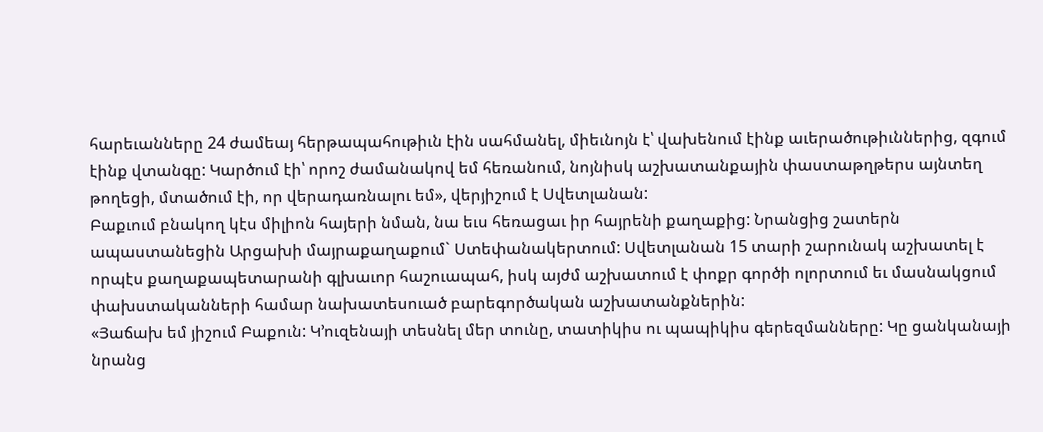հարեւանները 24 ժամեայ հերթապահութիւն էին սահմանել, միեւնոյն է՝ վախենում էինք աւերածութիւններից, զգում էինք վտանգը: Կարծում էի՝ որոշ ժամանակով եմ հեռանում, նոյնիսկ աշխատանքային փաստաթղթերս այնտեղ թողեցի, մտածում էի, որ վերադառնալու եմ», վերյիշում է Սվետլանան:
Բաքւում բնակող կէս միլիոն հայերի նման, նա եւս հեռացաւ իր հայրենի քաղաքից: Նրանցից շատերն ապաստանեցին Արցախի մայրաքաղաքում` Ստեփանակերտում: Սվետլանան 15 տարի շարունակ աշխատել է որպէս քաղաքապետարանի գլխաւոր հաշուապահ, իսկ այժմ աշխատում է փոքր գործի ոլորտում եւ մասնակցում փախստականների համար նախատեսուած բարեգործական աշխատանքներին:
«Յաճախ եմ յիշում Բաքուն: Կ՚ուզենայի տեսնել մեր տունը, տատիկիս ու պապիկիս գերեզմանները: Կը ցանկանայի նրանց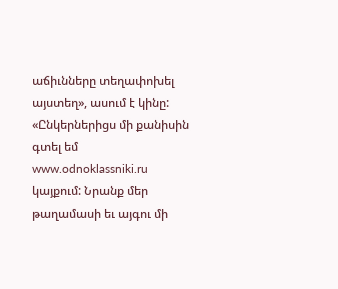աճիւնները տեղափոխել այստեղ», ասում է կինը:
«Ընկերներիցս մի քանիսին գտել եմ
www.odnoklassniki.ru կայքում: Նրանք մեր թաղամասի եւ այգու մի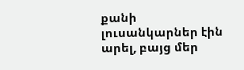քանի լուսանկարներ էին արել, բայց մեր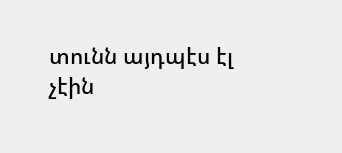տունն այդպէս էլ չէին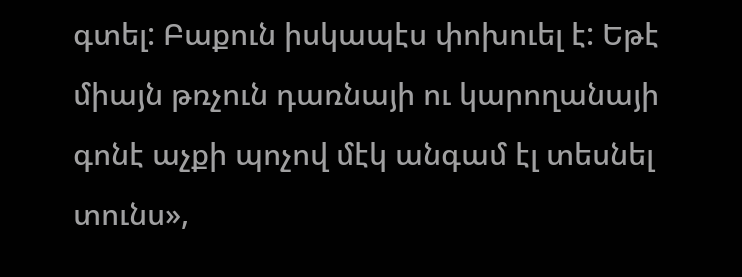գտել: Բաքուն իսկապէս փոխուել է: Եթէ միայն թռչուն դառնայի ու կարողանայի գոնէ աչքի պոչով մէկ անգամ էլ տեսնել տունս»,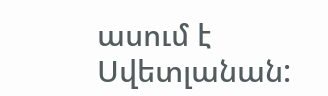ասում է Սվետլանան: